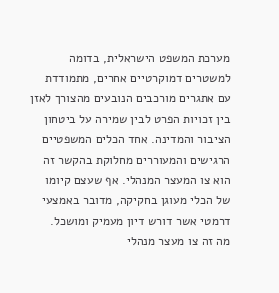מערכת המשפט הישראלית, בדומה למשטרים דמוקרטיים אחרים, מתמודדת עם אתגרים מורכבים הנובעים מהצורך לאזן בין זכויות הפרט לבין שמירה על ביטחון הציבור והמדינה. אחד הכלים המשפטיים הרגישים והמעוררים מחלוקת בהקשר זה הוא צו המעצר המנהלי. אף שעצם קיומו של הכלי מעוגן בחקיקה, מדובר באמצעי דרמטי אשר דורש דיון מעמיק ומושכל.
מה זה צו מעצר מנהלי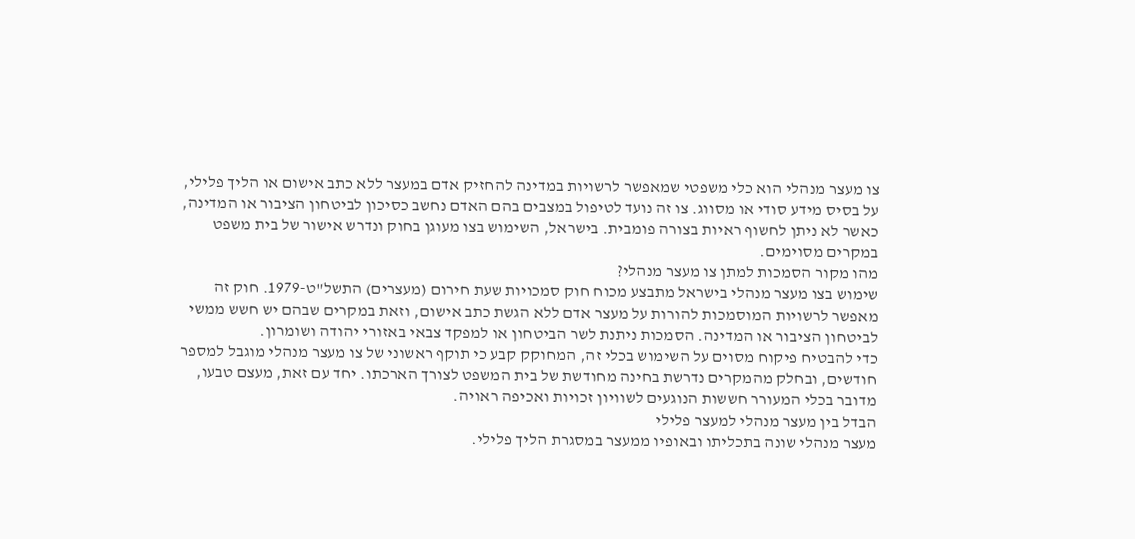צו מעצר מנהלי הוא כלי משפטי שמאפשר לרשויות במדינה להחזיק אדם במעצר ללא כתב אישום או הליך פלילי, על בסיס מידע סודי או מסווג. צו זה נועד לטיפול במצבים בהם האדם נחשב כסיכון לביטחון הציבור או המדינה, כאשר לא ניתן לחשוף ראיות בצורה פומבית. בישראל, השימוש בצו מעוגן בחוק ונדרש אישור של בית משפט במקרים מסוימים.
מהו מקור הסמכות למתן צו מעצר מנהלי?
שימוש בצו מעצר מנהלי בישראל מתבצע מכוח חוק סמכויות שעת חירום (מעצרים) התשל"ט-1979. חוק זה מאפשר לרשויות המוסמכות להורות על מעצר אדם ללא הגשת כתב אישום, וזאת במקרים שבהם יש חשש ממשי לביטחון הציבור או המדינה. הסמכות ניתנת לשר הביטחון או למפקד צבאי באזורי יהודה ושומרון.
כדי להבטיח פיקוח מסוים על השימוש בכלי זה, המחוקק קבע כי תוקף ראשוני של צו מעצר מנהלי מוגבל למספר חודשים, ובחלק מהמקרים נדרשת בחינה מחודשת של בית המשפט לצורך הארכתו. יחד עם זאת, מעצם טבעו, מדובר בכלי המעורר חששות הנוגעים לשוויון זכויות ואכיפה ראויה.
הבדל בין מעצר מנהלי למעצר פלילי
מעצר מנהלי שונה בתכליתו ובאופיו ממעצר במסגרת הליך פלילי.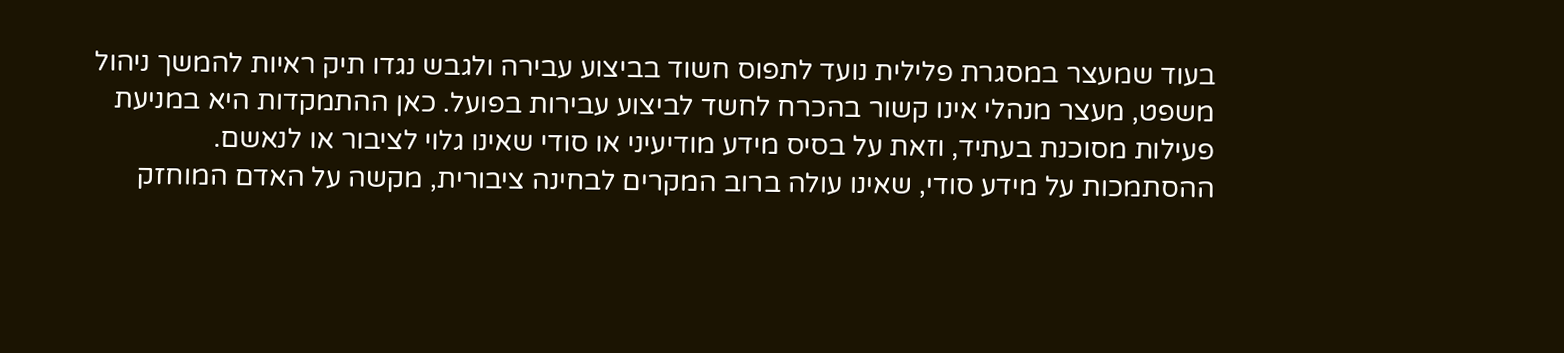בעוד שמעצר במסגרת פלילית נועד לתפוס חשוד בביצוע עבירה ולגבש נגדו תיק ראיות להמשך ניהול משפט, מעצר מנהלי אינו קשור בהכרח לחשד לביצוע עבירות בפועל. כאן ההתמקדות היא במניעת פעילות מסוכנת בעתיד, וזאת על בסיס מידע מודיעיני או סודי שאינו גלוי לציבור או לנאשם.
ההסתמכות על מידע סודי, שאינו עולה ברוב המקרים לבחינה ציבורית, מקשה על האדם המוחזק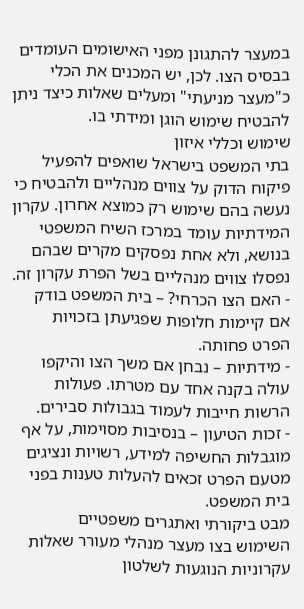במעצר להתגונן מפני האישומים העומדים בבסיס הצו. לכן, יש המכנים את הכלי כ"מעצר מניעתי" ומעלים שאלות כיצד ניתן להבטיח שימוש הוגן ומידתי בו.
שימוש וכללי איזון
בתי המשפט בישראל שואפים להפעיל פיקוח הדוק על צווים מנהליים ולהבטיח כי נעשה בהם שימוש רק כמוצא אחרון. עקרון המידתיות עומד במרכז השיח המשפטי בנושא, ולא אחת נפסקים מקרים שבהם נפסלו צווים מנהליים בשל הפרת עקרון זה.
- האם הצו הכרחי? – בית המשפט בודק אם קיימות חלופות שפגיעתן בזכויות הפרט פחותה.
- מידתיות – נבחן אם משך הצו והיקפו עולה בקנה אחד עם מטרתו. פעולות הרשות חייבות לעמוד בגבולות סבירים.
- זכות הטיעון – בנסיבות מסוימות, על אף מוגבלות החשיפה למידע, רשויות ונציגים מטעם הפרט זכאים להעלות טענות בפני בית המשפט.
מבט ביקורתי ואתגרים משפטיים
השימוש בצו מעצר מנהלי מעורר שאלות עקרוניות הנוגעות לשלטון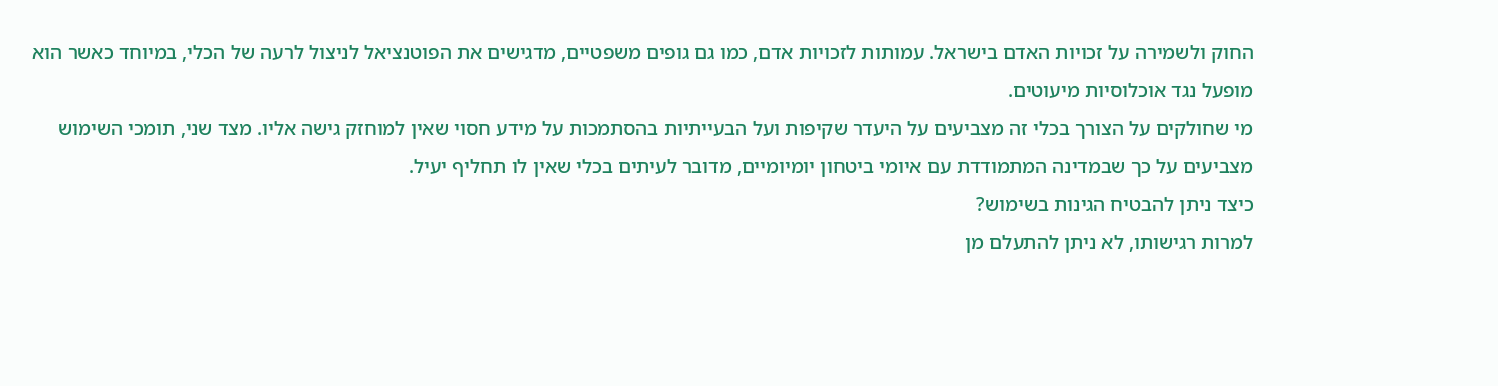החוק ולשמירה על זכויות האדם בישראל. עמותות לזכויות אדם, כמו גם גופים משפטיים, מדגישים את הפוטנציאל לניצול לרעה של הכלי, במיוחד כאשר הוא מופעל נגד אוכלוסיות מיעוטים.
מי שחולקים על הצורך בכלי זה מצביעים על היעדר שקיפות ועל הבעייתיות בהסתמכות על מידע חסוי שאין למוחזק גישה אליו. מצד שני, תומכי השימוש מצביעים על כך שבמדינה המתמודדת עם איומי ביטחון יומיומיים, מדובר לעיתים בכלי שאין לו תחליף יעיל.
כיצד ניתן להבטיח הגינות בשימוש?
למרות רגישותו, לא ניתן להתעלם מן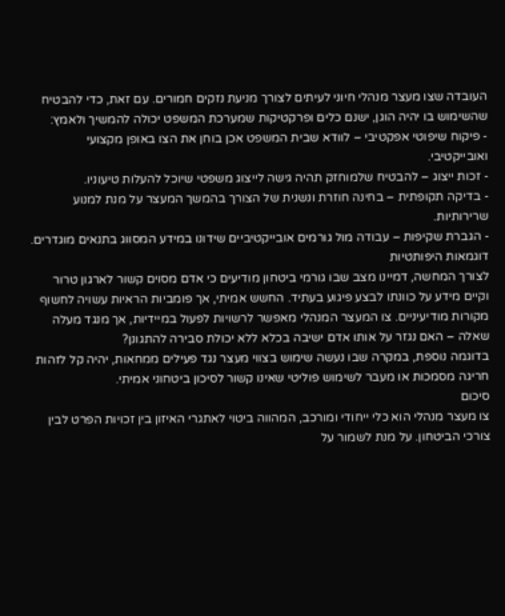העובדה שצו מעצר מנהלי חיוני לעיתים לצורך מניעת נזקים חמורים. עם זאת, כדי להבטיח שהשימוש בו יהיה הוגן, ישנם כלים ופרקטיקות שמערכת המשפט יכולה להמשיך ולאמץ:
- פיקוח שיפוטי אפקטיבי – לוודא שבית המשפט אכן בוחן את הצו באופן מקצועי ואובייקטיבי.
- זכות ייצוג – להבטיח שלמוחזק תהיה גישה לייצוג משפטי שיוכל להעלות טיעוניו.
- בדיקה תקופתית – בחינה חוזרת ונשנית של הצורך בהמשך המעצר על מנת למנוע שרירותיות.
- הגברת שקיפות – עבודה מול גורמים אובייקטיביים שידונו במידע המסווג בתנאים מוגדרים.
דוגמאות היפותטיות
לצורך המחשה, דמיינו מצב שבו גורמי ביטחון מודיעים כי אדם מסוים קשור לארגון טרור וקיים מידע על כוונתו לבצע פיגוע בעתיד. החשש אמיתי, אך פומביות הראיות עשויה לחשוף מקורות מודיעיניים. צו המעצר המנהלי מאפשר לרשויות לפעול במיידיות, אך מנגד מעלה שאלה – האם נגזר על אותו אדם ישיבה בכלא ללא יכולת סבירה להתגונן?
בדוגמה נוספת, במקרה שבו נעשה שימוש בצווי מעצר נגד פעילים ממחאות, יהיה קל לזהות חריגה מסמכות או מעבר לשימוש פוליטי שאינו קשור לסיכון ביטחוני אמיתי.
סיכום
צו מעצר מנהלי הוא כלי ייחודי ומורכב, המהווה ביטוי לאתגרי האיזון בין זכויות הפרט לבין צורכי הביטחון. על מנת לשמור על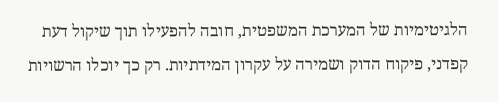הלגיטימיות של המערכת המשפטית, חובה להפעילו תוך שיקול דעת קפדני, פיקוח הדוק ושמירה על עקרון המידתיות. רק כך יוכלו הרשויות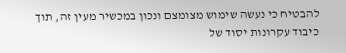להבטיח כי נעשה שימוש מצומצם ונכון במכשיר מעין זה, תוך כיבוד עקרונות יסוד של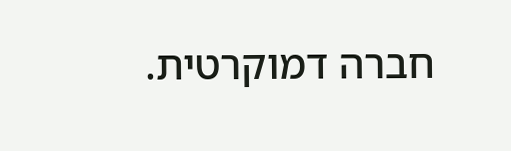חברה דמוקרטית.